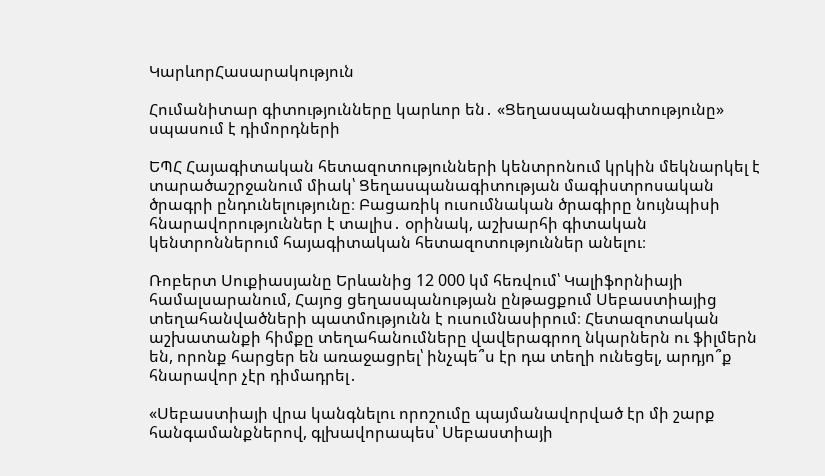ԿարևորՀասարակություն

Հումանիտար գիտությունները կարևոր են․ «Ցեղասպանագիտությունը» սպասում է դիմորդների

ԵՊՀ Հայագիտական հետազոտությունների կենտրոնում կրկին մեկնարկել է տարածաշրջանում միակ՝ Ցեղասպանագիտության մագիստրոսական ծրագրի ընդունելությունը։ Բացառիկ ուսումնական ծրագիրը նույնպիսի հնարավորություններ է տալիս․ օրինակ, աշխարհի գիտական կենտրոններում հայագիտական հետազոտություններ անելու։

Ռոբերտ Սուքիասյանը Երևանից 12 000 կմ հեռվում՝ Կալիֆորնիայի համալսարանում, Հայոց ցեղասպանության ընթացքում Սեբաստիայից տեղահանվածների պատմությունն է ուսումնասիրում։ Հետազոտական աշխատանքի հիմքը տեղահանումները վավերագրող նկարներն ու ֆիլմերն են, որոնք հարցեր են առաջացրել՝ ինչպե՞ս էր դա տեղի ունեցել, արդյո՞ք հնարավոր չէր դիմադրել․

«Սեբաստիայի վրա կանգնելու որոշումը պայմանավորված էր մի շարք հանգամանքներով, գլխավորապես՝ Սեբաստիայի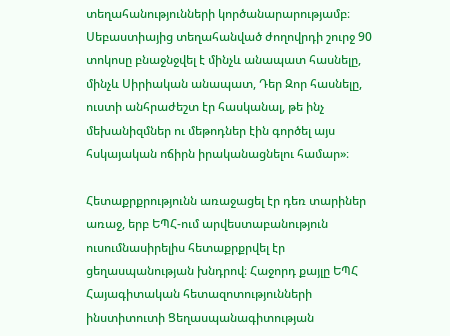տեղահանությունների կործանարարությամբ։ Սեբաստիայից տեղահանված ժողովրդի շուրջ 90 տոկոսը բնաջնջվել է մինչև անապատ հասնելը, մինչև Սիրիական անապատ, Դեր Զոր հասնելը, ուստի անհրաժեշտ էր հասկանալ, թե ինչ մեխանիզմներ ու մեթոդներ էին գործել այս հսկայական ոճիրն իրականացնելու համար»։

Հետաքրքրությունն առաջացել էր դեռ տարիներ առաջ, երբ ԵՊՀ-ում արվեստաբանություն ուսումնասիրելիս հետաքրքրվել էր ցեղասպանության խնդրով։ Հաջորդ քայլը ԵՊՀ Հայագիտական հետազոտությունների ինստիտուտի Ցեղասպանագիտության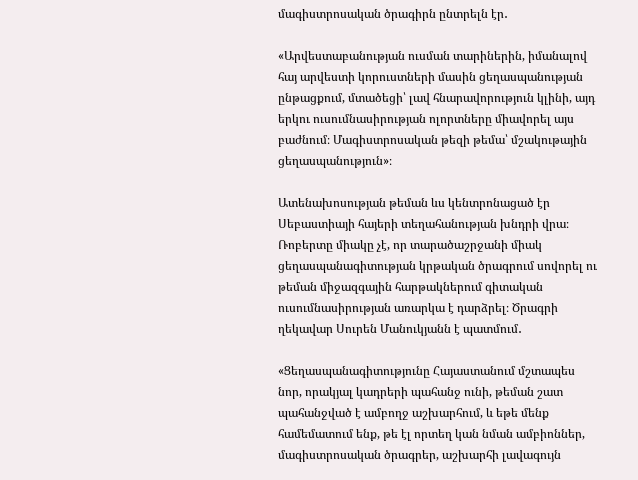մագիստրոսական ծրագիրն ընտրելն էր․

«Արվեստաբանության ուսման տարիներին, իմանալով հայ արվեստի կորուստների մասին ցեղասպանության ընթացքում, մտածեցի՝ լավ հնարավորություն կլինի, այդ երկու ուսումնասիրության ոլորտները միավորել այս բաժնում։ Մագիստրոսական թեզի թեմա՝ մշակութային ցեղասպանություն»։

Ատենախոսության թեման ևս կենտրոնացած էր Սեբաստիայի հայերի տեղահանության խնդրի վրա։ Ռոբերտը միակը չէ, որ տարածաշրջանի միակ ցեղասպանագիտության կրթական ծրագրում սովորել ու թեման միջազգային հարթակներում գիտական ուսումնասիրության առարկա է դարձրել։ Ծրագրի ղեկավար Սուրեն Մանուկյանն է պատմում․

«Ցեղասպանագիտությունը Հայաստանում մշտապես նոր, որակյալ կադրերի պահանջ ունի, թեման շատ պահանջված է ամբողջ աշխարհում, և եթե մենք համեմատում ենք, թե էլ որտեղ կան նման ամբիոններ, մագիստրոսական ծրագրեր, աշխարհի լավագույն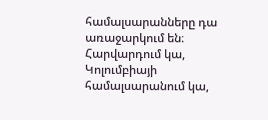համալսարանները դա առաջարկում են։ Հարվարդում կա, Կոլումբիայի համալսարանում կա,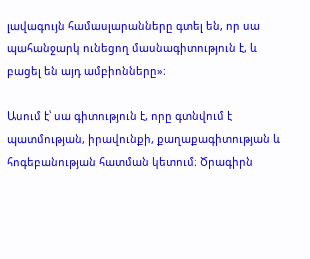լավագույն համասլարանները գտել են, որ սա պահանջարկ ունեցող մասնագիտություն է, և բացել են այդ ամբիոնները»։

Ասում է՝ սա գիտություն է, որը գտնվում է պատմության, իրավունքի, քաղաքագիտության և հոգեբանության հատման կետում։ Ծրագիրն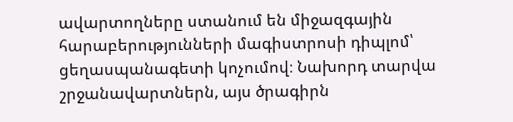ավարտողները ստանում են միջազգային հարաբերությունների մագիստրոսի դիպլոմ՝ ցեղասպանագետի կոչումով։ Նախորդ տարվա շրջանավարտներն, այս ծրագիրն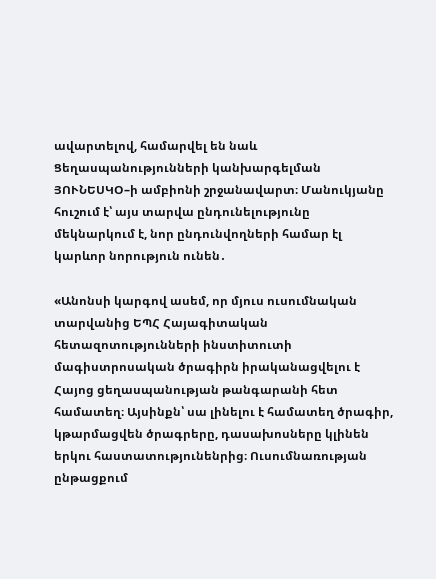ավարտելով, համարվել են նաև Ցեղասպանությունների կանխարգելման ՅՈՒՆԵՍԿՕ–ի ամբիոնի շրջանավարտ։ Մանուկյանը հուշում է՝ այս տարվա ընդունելությունը մեկնարկում է, նոր ընդունվողների համար էլ կարևոր նորություն ունեն․

«Անոնսի կարգով ասեմ, որ մյուս ուսումնական տարվանից ԵՊՀ Հայագիտական հետազոտությունների ինստիտուտի մագիստրոսական ծրագիրն իրականացվելու է Հայոց ցեղասպանության թանգարանի հետ համատեղ։ Այսինքն՝ սա լինելու է համատեղ ծրագիր, կթարմացվեն ծրագրերը, դասախոսները կլինեն երկու հաստատությունենրից։ Ուսումնառության ընթացքում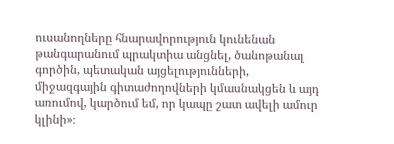ուսանողները հնարավորություն կունենան թանգարանում պրակտիա անցնել, ծանոթանալ գործին, պետական այցելությունների, միջազգային գիտաժողովների կմասնակցեն և այդ առումով, կարծում եմ, որ կապը շատ ավելի ամուր կլինի»։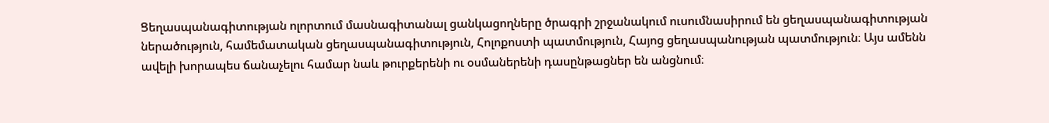Ցեղասպանագիտության ոլորտում մասնագիտանալ ցանկացողները ծրագրի շրջանակում ուսումնասիրում են ցեղասպանագիտության ներածություն, համեմատական ցեղասպանագիտություն, Հոլոքոստի պատմություն, Հայոց ցեղասպանության պատմություն։ Այս ամենն ավելի խորապես ճանաչելու համար նաև թուրքերենի ու օսմաներենի դասընթացներ են անցնում։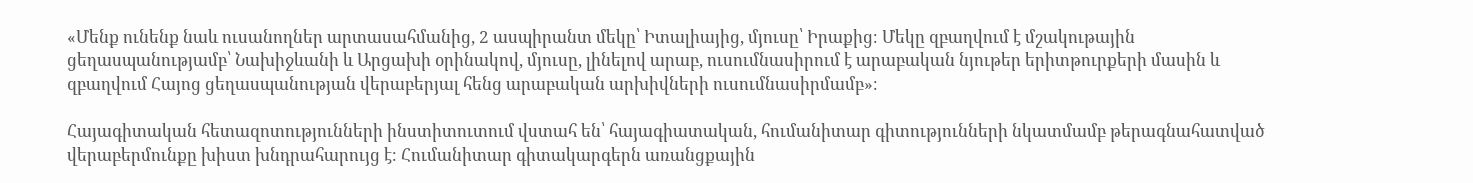«Մենք ունենք նաև ուսանողներ արտասահմանից, 2 ասպիրանտ մեկը՝ Իտալիայից, մյուսը՝ Իրաքից։ Մեկը զբաղվում է մշակութային ցեղասպանությամբ՝ Նախիջևանի և Արցախի օրինակով, մյուսը, լինելով արաբ, ուսումնասիրում է արաբական նյութեր երիտթուրքերի մասին և զբաղվում Հայոց ցեղասպանության վերաբերյալ հենց արաբական արխիվների ուսումնասիրմամբ»։

Հայագիտական հետազոտությունների ինստիտուտում վստահ են՝ հայագիատական, հումանիտար գիտությունների նկատմամբ թերագնահատված վերաբերմունքը խիստ խնդրահարույց է։ Հումանիտար գիտակարգերն առանցքային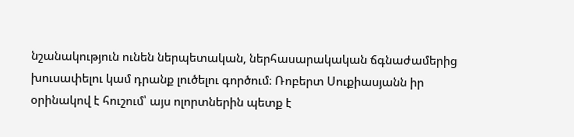նշանակություն ունեն ներպետական, ներհասարակական ճգնաժամերից խուսափելու կամ դրանք լուծելու գործում։ Ռոբերտ Սուքիասյանն իր օրինակով է հուշում՝ այս ոլորտներին պետք է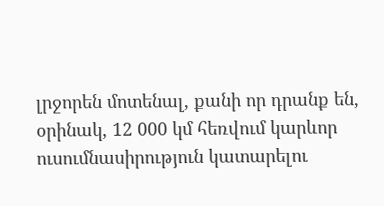լրջորեն մոտենալ, քանի որ դրանք են, օրինակ, 12 000 կմ հեռվում կարևոր ուսումնասիրություն կատարելու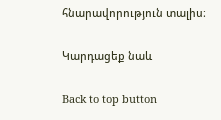հնարավորություն տալիս։

Կարդացեք նաև

Back to top button